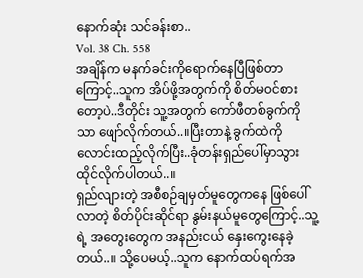နောက်ဆုံး သင်ခန်းစာ..
Vol. 38 Ch. 558
အချိန်က မနက်ခင်းကိုရောက်နေပြီဖြစ်တာကြောင့်..သူက အိပ်ဖို့အတွက်ကို စိတ်မဝင်စားတော့ပဲ..ဒီတိုင်း သူ့အတွက် ကော်ဖီတစ်ခွက်ကိုသာ ဖျော်လိုက်တယ်..။ပြီးတာနဲ့ ခွက်ထဲကို လောင်းထည့်လိုက်ပြီး..ခုံတန်းရှည်ပေါ်မှာသွားထိုင်လိုက်ပါတယ်..။
ရှည်လျားတဲ့ အစီစဉ်ချမှတ်မူတွေကနေ ဖြစ်ပေါ်လာတဲ့ စိတ်ပိုင်းဆိုင်ရာ နွမ်းနယ်မူတွေကြောင့်..သူ့ရဲ့ အတွေးတွေက အနည်းငယ် နှေးကွေးနေခဲ့တယ်..။ သို့ပေမယ့်..သူက နောက်ထပ်ရက်အ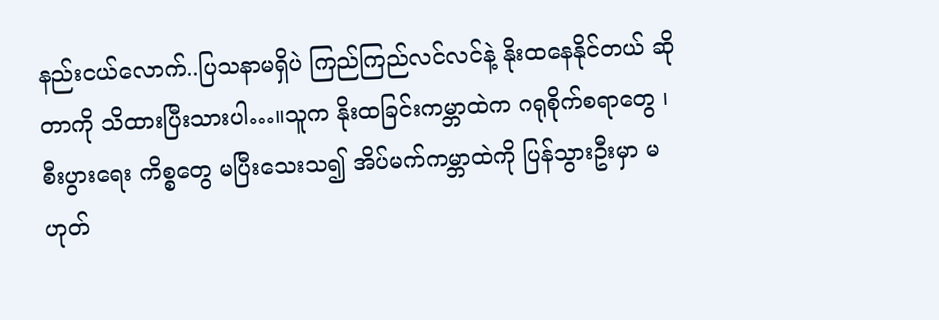နည်းငယ်လောက်..ပြသနာမရှိပဲ ကြည်ကြည်လင်လင်နဲ့ နိုးထနေနိုင်တယ် ဆိုတာကို သိထားပြီးသားပါ…။သူက နိုးထခြင်းကမ္ဘာထဲက ဂရုစိုက်စရာတွေ ၊ စီးပွားရေး ကိစ္စတွေ မပြီးသေးသ၍ အိပ်မက်ကမ္ဘာထဲကို ပြန်သွားဦးမှာ မဟုတ်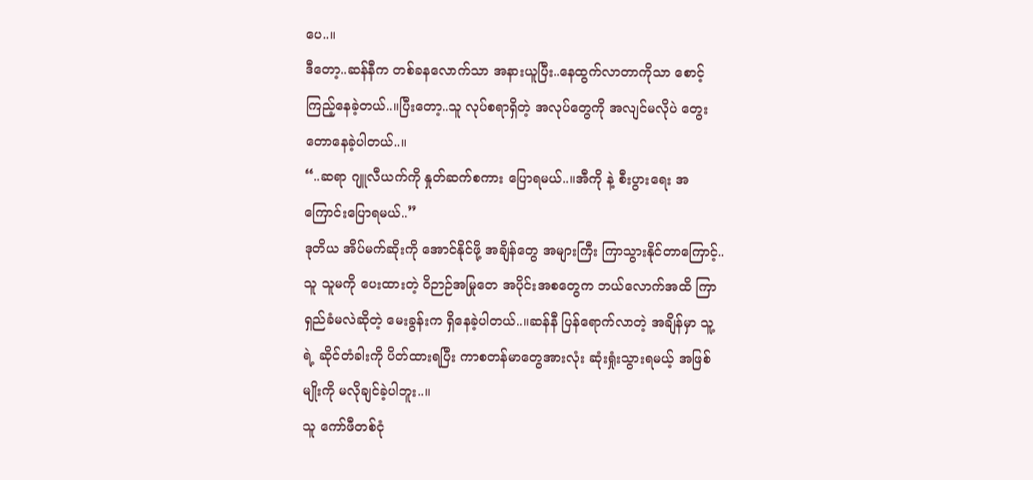ပေ..။
ဒီတော့..ဆန်နီက တစ်ခနလောက်သာ အနားယူပြီး..နေထွက်လာတာကိုသာ စောင့်ကြည့်နေခဲ့တယ်..။ပြီးတော့..သူ လုပ်စရာရှိတဲ့ အလုပ်တွေကို အလျင်မလိုပဲ တွေးတောနေခဲ့ပါတယ်..။
“..ဆရာ ဂျူလီယက်ကို နှုတ်ဆက်စကား ပြောရမယ်..။အီကို နဲ့ စီးပွားရေး အကြောင်းပြောရမယ်..”
ဒုတိယ အိပ်မက်ဆိုးကို အောင်နိုင်ဖို့ အချိန်တွေ အများကြီး ကြာသွားနိုင်တာကြောင့်..သူ သူမကို ပေးထားတဲ့ ဝိဉာဉ်အမြုတေ အပိုင်းအစတွေက ဘယ်လောက်အထိ ကြာရှည်ခံမလဲဆိုတဲ့ မေးခွန်းက ရှိနေခဲ့ပါတယ်..။ဆန်နီ ပြန်ရောက်လာတဲ့ အချိန်မှာ သူ့ရဲ့ ဆိုင်တံခါးကို ပိတ်ထားရပြီး ကာစတန်မာတွေအားလုံး ဆုံးရှုံးသွားရမယ့် အဖြစ်မျိုးကို မလိုချင်ခဲ့ပါဘူး..။
သူ ကော်ဖီတစ်ငုံ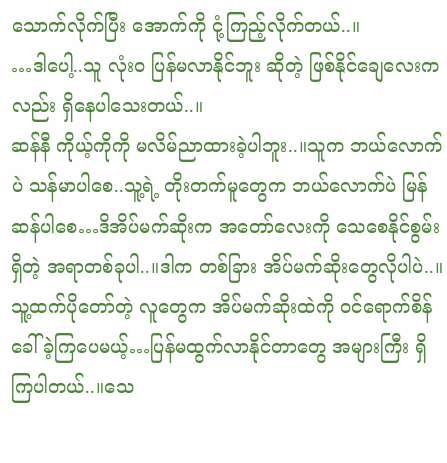သောက်လိုက်ပြီး အောက်ကို ငုံ့ကြည့်လိုက်တယ်..။
…ဒါပေါ့..သူ လုံးဝ ပြန်မလာနိုင်ဘူး ဆိုတဲ့ ဖြစ်နိုင်ချေလေးကလည်း ရှိနေပါသေးတယ်..။
ဆန်နီ ကိုယ့်ကိုကို မလိမ်ညာထားခဲ့ပါဘူး..။သူက ဘယ်လောက်ပဲ သန်မာပါစေ..သူ့ရဲ့ တိုးတက်မူတွေက ဘယ်လောက်ပဲ မြန်ဆန်ပါစေ…ဒိအိပ်မက်ဆိုးက အတော်လေးကို သေစေနိုင်စွမ်းရှိတဲ့ အရာတစ်ခုပါ..။ဒါက တစ်ခြား အိပ်မက်ဆိုးတွေလိုပါပဲ..။သူ့ထက်ပိုတော်တဲ့ လူတွေက အိပ်မက်ဆိုးထဲကို ဝင်ရောက်စိန်ခေါ်ခဲ့ကြပေမယ့်…ပြန်မထွက်လာနိုင်တာတွေ အများကြီး ရှိကြပါတယ်..။သေ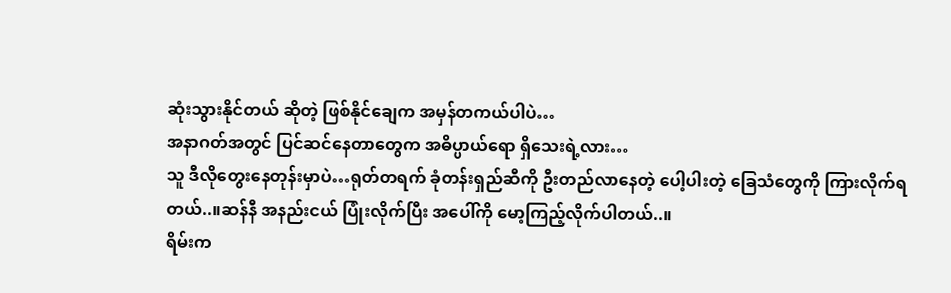ဆုံးသွားနိုင်တယ် ဆိုတဲ့ ဖြစ်နိုင်ချေက အမှန်တကယ်ပါပဲ…
အနာဂတ်အတွင် ပြင်ဆင်နေတာတွေက အဓိပ္ပာယ်ရော ရှိသေးရဲ့လား…
သူ ဒီလိုတွေးနေတုန်းမှာပဲ…ရုတ်တရက် ခုံတန်းရှည်ဆီကို ဦးတည်လာနေတဲ့ ပေါ့ပါးတဲ့ ခြေသံတွေကို ကြားလိုက်ရတယ်..။ဆန်နီ အနည်းငယ် ပြုံးလိုက်ပြီး အပေါ်ကို မော့ကြည့်လိုက်ပါတယ်..။
ရိမ်းက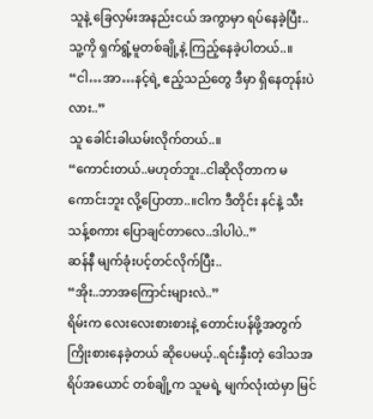သူနဲ့ ခြေလှမ်းအနည်းငယ် အကွာမှာ ရပ်နေခဲ့ပြီး..သူ့ကို ရှက်ရွံ့မူတစ်ချို့နဲ့ ကြည့်နေခဲ့ပါတယ်..။
“ငါ…အာ…နင့်ရဲ့ ဧည့်သည်တွေ ဒီမှာ ရှိနေတုန်းပဲလား..”
သူ ခေါင်းခါယမ်းလိုက်တယ်..။
“ကောင်းတယ်..မဟုတ်ဘူး..ငါဆိုလိုတာက မကောင်းဘူး လို့ပြောတာ..။ငါက ဒီတိုင်း နင်နဲ့ သီးသန့်စကား ပြောချင်တာလေ..ဒါပါပဲ..”
ဆန်နီ မျက်ခုံးပင့်တင်လိုက်ပြီး..
“အိုး..ဘာအကြောင်းများလဲ..”
ရိမ်းက လေးလေးစားစားနဲ့ တောင်းပန်ဖို့အတွက် ကြိုးစားနေခဲ့တယ် ဆိုပေမယ့်..ရင်းနှီးတဲ့ ဒေါသအရိပ်အယောင် တစ်ချို့က သူမရဲ့ မျက်လုံးထဲမှာ မြင်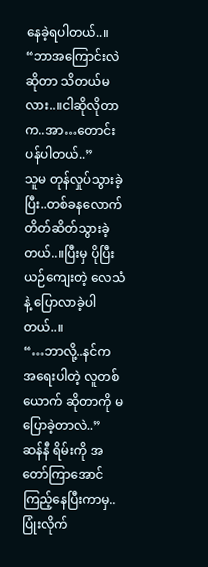နေခဲ့ရပါတယ်..။
“ဘာအကြောင်းလဲ ဆိုတာ သိတယ်မလား..။ငါဆိုလိုတာက..အာ…တောင်းပန်ပါတယ်..”
သူမ တုန်လှုပ်သွားခဲ့ပြီး..တစ်ခနလောက် တိတ်ဆိတ်သွားခဲ့တယ်..။ပြီးမှ ပိုပြီး ယဉ်ကျေးတဲ့ လေသံနဲ့ ပြောလာခဲ့ပါတယ်..။
“…ဘာလို့..နင်က အရေးပါတဲ့ လူတစ်ယောက် ဆိုတာကို မပြောခဲ့တာလဲ..”
ဆန်နီ ရိမ်းကို အတော်ကြာအောင် ကြည့်နေပြီးကာမှ..ပြုံးလိုက်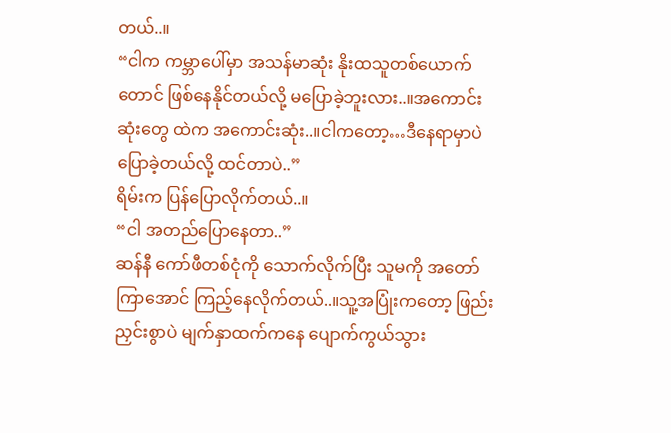တယ်..။
“ငါက ကမ္ဘာပေါ်မှာ အသန်မာဆုံး နိုးထသူတစ်ယောက်တောင် ဖြစ်နေနိုင်တယ်လို့ မပြောခဲ့ဘူးလား..။အကောင်းဆုံးတွေ ထဲက အကောင်းဆုံး..။ငါကတော့…ဒီနေရာမှာပဲ ပြောခဲ့တယ်လို့ ထင်တာပဲ..”
ရိမ်းက ပြန်ပြောလိုက်တယ်..။
“ငါ အတည်ပြောနေတာ..”
ဆန်နီ ကော်ဖီတစ်ငုံကို သောက်လိုက်ပြီး သူမကို အတော်ကြာအောင် ကြည့်နေလိုက်တယ်..။သူ့အပြုံးကတော့ ဖြည်းညှင်းစွာပဲ မျက်နှာထက်ကနေ ပျောက်ကွယ်သွား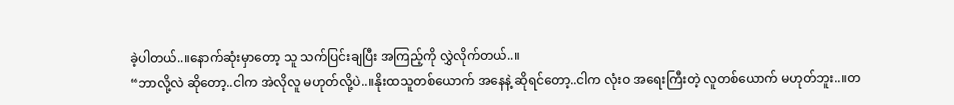ခဲ့ပါတယ်..။နောက်ဆုံးမှာတော့ သူ သက်ပြင်းချပြီး အကြည့်ကို လွှဲလိုက်တယ်..။
“ဘာလို့လဲ ဆိုတော့..ငါက အဲလိုလူ မဟုတ်လို့ပဲ..။နိုးထသူတစ်ယောက် အနေနဲ့ ဆိုရင်တော့..ငါက လုံးဝ အရေးကြီးတဲ့ လူတစ်ယောက် မဟုတ်ဘူး..။တ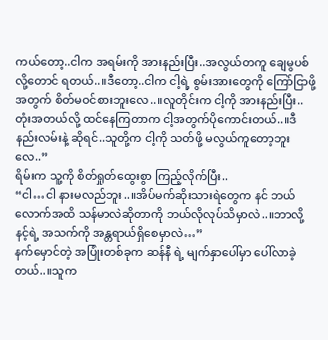ကယ်တော့..ငါက အရမ်းကို အားနည်းပြီး..အလွယ်တကူ ချေမွပစ်လို့တောင် ရတယ်..။ဒီတော့..ငါက ငါ့ရဲ့ စွမ်းအားတွေကို ကြော်ငြာဖို့အတွက် စိတ်မဝင်စားဘူးလေ..။လူတိုင်းက ငါ့ကို အားနည်းပြီး..တုံးအတယ်လို့ ထင်နေကြတာက ငါ့အတွက်ပိုကောင်းတယ်..။ဒီနည်းလမ်းနဲ့ ဆိုရင်..သူတို့က ငါ့ကို သတ်ဖို့ မလွယ်ကူတော့ဘူးလေ..”
ရိမ်းက သူ့ကို စိတ်ရှုတ်ထွေးစွာ ကြည့်လိုက်ပြီး..
“ငါ…ငါ နားမလည်ဘူး..။အိပ်မက်ဆိုးသားရဲတွေက နင် ဘယ်လောက်အထိ သန်မာလဲဆိုတာကို ဘယ်လိုလုပ်သိမှာလဲ..။ဘာလို့ နင့်ရဲ့ အသက်ကို အန္တရာယ်ရှိစေမှာလဲ…”
နက်မှောင်တဲ့ အပြုံးတစ်ခုက ဆန်နီ ရဲ့ မျက်နှာပေါ်မှာ ပေါ်လာခဲ့တယ်..။သူက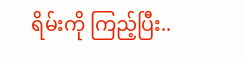ရိမ်းကို ကြည့်ပြီး..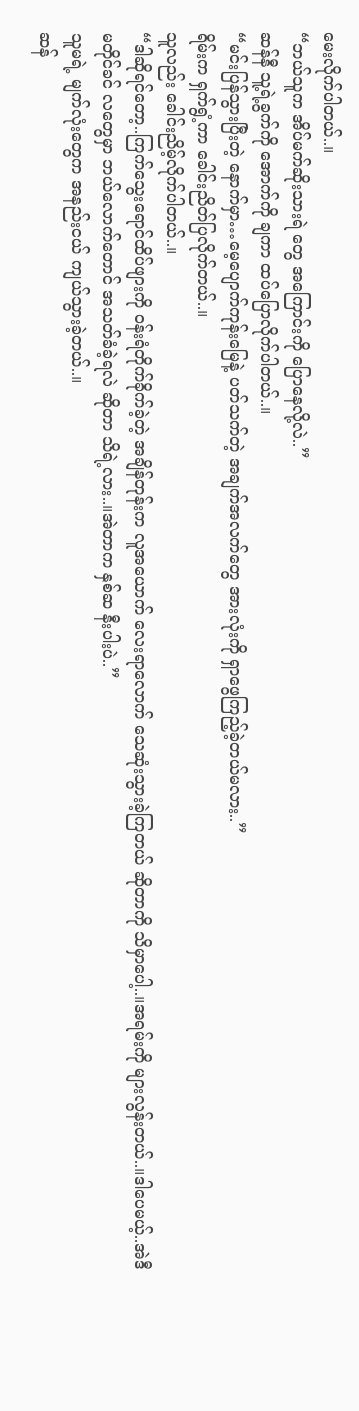မေးလိုက်ပါတယ်..။
“ဘယ်သူက အိပ်မက်ဆိုးသားရဲ တွေ အကြောင်းကို ပြောနေလို့လဲ..”
ဆန်နီ သူ့ရဲ့ခွက်ကို အောက်ကို ချကာ ထပ်ပြောလိုက်ပါတယ်..။
“မင်းပြန်သွားပြီးတဲ့ နောက်မှာ…မေ့ပျောက်ကုန်းမြေနဲ့ ပတ်သက်တဲ့ အချက်အလက်တွေ အားလုံးကို ရှာဖွေကြည့်ခဲ့တယ်မလား..”
ရိမ်းက ရှက်ရွံ့ကာ ခေါင်းညိတ်ပြလိုက်တယ်..။
သူလည်း ခေါင်းညိမ့်လိုက်ပါတယ်..။
“ဒါဆိုရင်တော့..ကြက်သွေးရောင်ထိပ်ဖျားကို ဝန်းရံတိုက်ခိုက်ခဲ့တဲ့ အချိန်တုန်းက လူအယောက် လေးရာလောက် သေဆုံးသွားခဲ့ကြတယ် ဆိုတာကို သိမှာပေါ့..။အရမ်းကို များလွန်းတယ်..။ဒါပေမယ့်..အဲဒီမတိုင်ခင် လတွေမှာ ဘယ်လောက်တောင် အသတ်ခံခဲ့ရလဲ ဆိုတာ သိရဲ့လား..။အဲတာက နှစ်ဆ နီးပါးပဲ..”
သူမရဲ့ မျက်လုံးတွေက အနည်းငယ် ကျယ်သွားခဲ့တယ်..။
ဆန်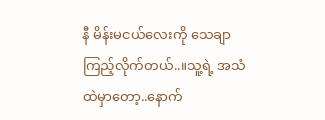နီ မိန်းမငယ်လေးကို သေချာကြည့်လိုက်တယ်..။သူ့ရဲ့ အသံထဲမှာတော့..နောက်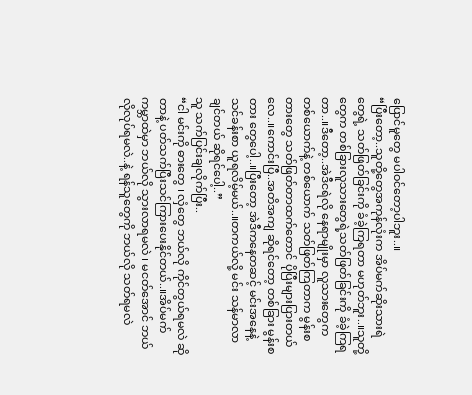ပြောင်မူတွေ မပါဝင်တော့ပါဘူး..။
“ပြီးတော့..သူတို့တွေအကုန်လုံးက အိပ်မက်ဆိုးသားရဲ တွေရဲ့ သတ်ဖြတ်ခြင်းကို ခံခဲ့ကြရတာ မဟုတ်ဘူး..။သူတို့တွေက တစ်ခြားလူသားတွေရဲ့သတ်ဖြတ်ခြင်းကို ခံခဲ့ကြရတာ..။ဒီတော့..အဲဒီငရဲလို နေရာမျိုးမှာ လူသားတွေက တစ်ယောက်နဲ့ တစ်ယောက် သတ်ဖြတ်ကြတာက မွန်းစတားတွေ သတ်ဖြတ်တာထက်တောင် ပိုပြီးများပြားတယ်လေ..။ကောင်းပြီ..အတိအကျ ဆိုရင်တော့ တစ်ခြား မွန်းစတား တွေပေါ့..။ပြီးတော့ အဲဒီကနေတဆင့် မင်းအနေနဲ့ သင်ခန်းစာ ယူရလိမ့်မယ်..။တကယ်လို့ မင်း သန်မာလာချင်တယ် ဆိုရင်ပေါ့..”
သူ သက်ပြင်းချလိုက်ပြီး..
“ငါ မင်းကို ဓားတွေ ၊ လှံတွေ ဘယ်လို ကိုင်တွယ်ရမလဲ ဆိုတာနဲ့ ပတ်သက်ပြီးသင်ကြားပေးနိုင်တယ်..။အိပ်မက်ကမ္ဘာထဲမှာ ဘယ်လို သွားလာရမလဲ ၊ မငတ်အောင် ဘယ်လိုလုပ်ရမလဲ..နဲ့ ရန်သူတွေကို ဘယ်လို သတ်ရမလဲ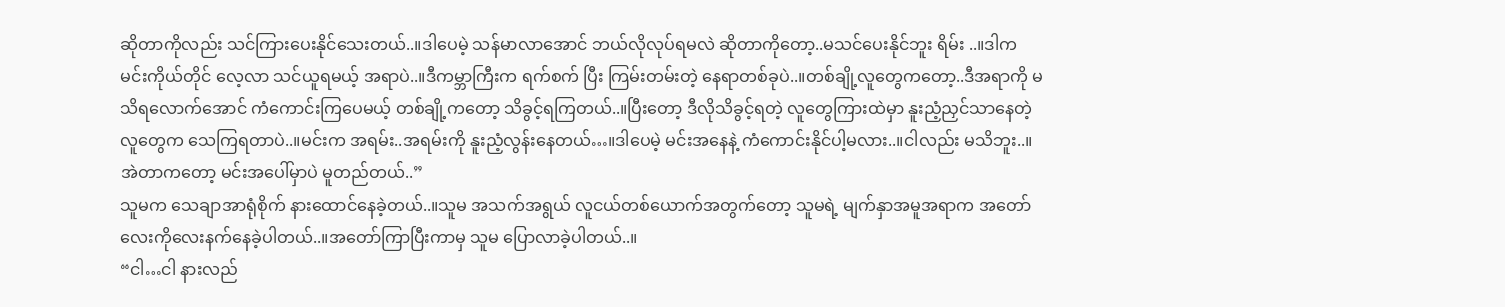ဆိုတာကိုလည်း သင်ကြားပေးနိုင်သေးတယ်..။ဒါပေမဲ့ သန်မာလာအောင် ဘယ်လိုလုပ်ရမလဲ ဆိုတာကိုတော့..မသင်ပေးနိုင်ဘူး ရိမ်း ..။ဒါက မင်းကိုယ်တိုင် လေ့လာ သင်ယူရမယ့် အရာပဲ..။ဒီကမ္ဘာကြီးက ရက်စက် ပြီး ကြမ်းတမ်းတဲ့ နေရာတစ်ခုပဲ..။တစ်ချို့လူတွေကတော့..ဒီအရာကို မသိရလောက်အောင် ကံကောင်းကြပေမယ့် တစ်ချို့ကတော့ သိခွင့်ရကြတယ်..။ပြီးတော့ ဒီလိုသိခွင့်ရတဲ့ လူတွေကြားထဲမှာ နူးညံ့ညှင်သာနေတဲ့ လူတွေက သေကြရတာပဲ..။မင်းက အရမ်း..အရမ်းကို နူးညံ့လွန်းနေတယ်…။ဒါပေမဲ့ မင်းအနေနဲ့ ကံကောင်းနိုင်ပါ့မလား..။ငါလည်း မသိဘူး..။အဲတာကတော့ မင်းအပေါ်မှာပဲ မူတည်တယ်..”
သူမက သေချာအာရုံစိုက် နားထောင်နေခဲ့တယ်..။သူမ အသက်အရွယ် လူငယ်တစ်ယောက်အတွက်တော့ သူမရဲ့ မျက်နှာအမူအရာက အတော်လေးကိုလေးနက်နေခဲ့ပါတယ်..။အတော်ကြာပြီးကာမှ သူမ ပြောလာခဲ့ပါတယ်..။
“ငါ…ငါ နားလည်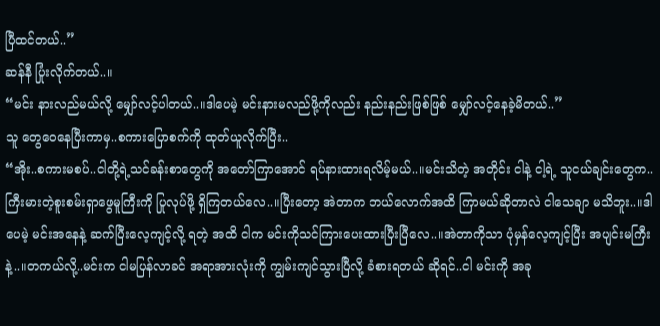ပြီထင်တယ်..”
ဆန်နီ ပြုံးလိုက်တယ်..။
“မင်း နားလည်မယ်လို့ မျှော်လင့်ပါတယ်..။ဒါပေမဲ့ မင်းနားမလည်ဖို့ကိုလည်း နည်းနည်းဖြစ်ဖြစ် မျှော်လင့်နေခဲ့မိတယ်..”
သူ တွေဝေနေပြီးကာမှ..စကားပြောစက်ကို ထုတ်ယူလိုက်ပြီး..
“အိုး..စကားမစပ်..ငါတို့ရဲ့သင်ခန်းစာတွေကို အတော်ကြာအောင် ရပ်နားထားရလိမ့်မယ်..။မင်းသိတဲ့ အတိုင်း ငါနဲ့ ငါ့ရဲ့ သူငယ်ချင်းတွေက..ကြီးမားတဲ့စူးစမ်းရှာဖွေမူကြီးကို ပြုလုပ်ဖို့ ရှိကြတယ်လေ..။ပြီးတော့ အဲတာက ဘယ်လောက်အထိ ကြာမယ်ဆိုတာလဲ ငါသေချာ မသိဘူး..။ဒါပေမဲ့ မင်းအနေနဲ့ ဆက်ပြီးလေ့ကျင့်လို့ ရတဲ့ အထိ ငါက မင်းကိုသင်ကြားပေးထားပြီးပြီလေ..။အဲတာကိုသာ ပုံမှန်လေ့ကျင့်ပြီး အပျင်းမကြီးနဲ့..။တကယ်လို့..မင်းက ငါမပြန်လာခင် အရာအားလုံးကို ကျွမ်းကျင်သွားပြီလို့ ခံစားရတယ် ဆိုရင်..ငါ မင်းကို အခု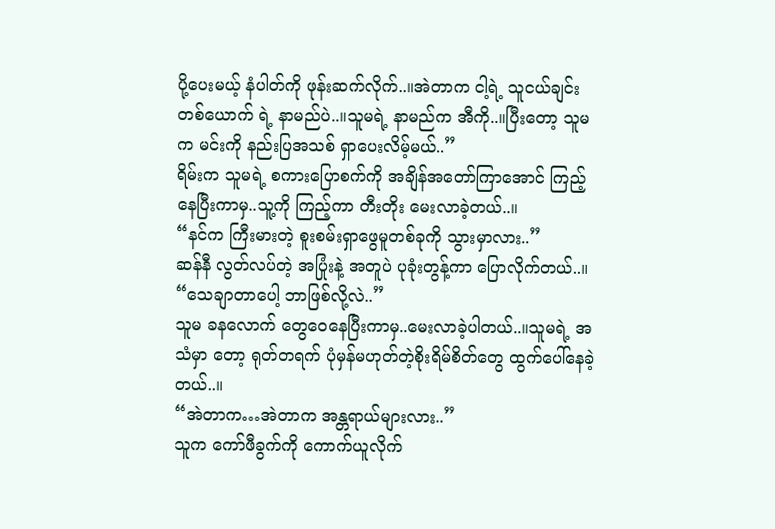ပို့ပေးမယ့် နံပါတ်ကို ဖုန်းဆက်လိုက်..။အဲတာက ငါ့ရဲ့ သူငယ်ချင်းတစ်ယောက် ရဲ့ နာမည်ပဲ..။သူမရဲ့ နာမည်က အီကို..။ပြီးတော့ သူမက မင်းကို နည်းပြအသစ် ရှာပေးလိမ့်မယ်..”
ရိမ်းက သူမရဲ့ စကားပြောစက်ကို အချိန်အတော်ကြာအောင် ကြည့်နေပြီးကာမှ..သူ့ကို ကြည့်ကာ တီးတိုး မေးလာခဲ့တယ်..။
“နင်က ကြီးမားတဲ့ စူးစမ်းရှာဖွေမူတစ်ခုကို သွားမှာလား..”
ဆန်နီ လွတ်လပ်တဲ့ အပြုံးနဲ့ အတူပဲ ပုခုံးတွန့်ကာ ပြောလိုက်တယ်..။
“သေချာတာပေါ့ ဘာဖြစ်လို့လဲ..”
သူမ ခနလောက် တွေဝေနေပြီးကာမှ..မေးလာခဲ့ပါတယ်..။သူမရဲ့ အသံမှာ တော့ ရုတ်တရက် ပုံမှန်မဟုတ်တဲ့စိုးရိမ်စိတ်တွေ ထွက်ပေါ်နေခဲ့တယ်..။
“အဲတာက…အဲတာက အန္တရာယ်များလား..”
သူက ကော်ဖီခွက်ကို ကောက်ယူလိုက်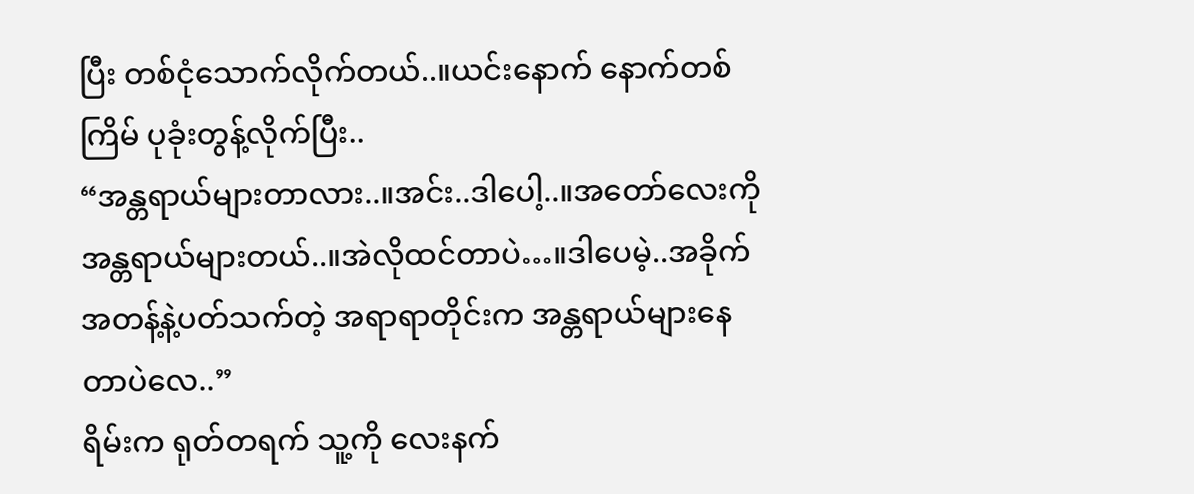ပြီး တစ်ငုံသောက်လိုက်တယ်..။ယင်းနောက် နောက်တစ်ကြိမ် ပုခုံးတွန့်လိုက်ပြီး..
“အန္တရာယ်များတာလား..။အင်း..ဒါပေါ့..။အတော်လေးကို အန္တရာယ်များတယ်..။အဲလိုထင်တာပဲ…။ဒါပေမဲ့..အခိုက်အတန့်နဲ့ပတ်သက်တဲ့ အရာရာတိုင်းက အန္တရာယ်များနေတာပဲလေ..”
ရိမ်းက ရုတ်တရက် သူ့ကို လေးနက်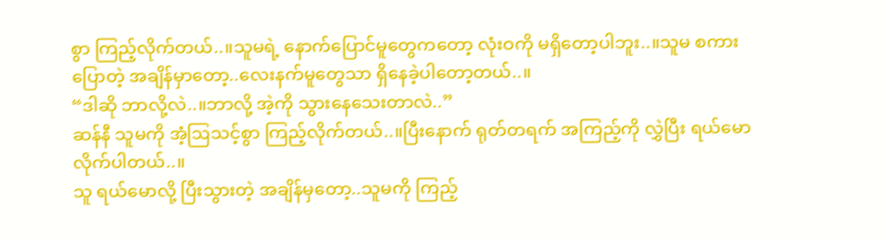စွာ ကြည့်လိုက်တယ်..။သူမရဲ့ နောက်ပြောင်မူတွေကတော့ လုံးဝကို မရှိတော့ပါဘူး..။သူမ စကားပြောတဲ့ အချိန်မှာတော့..လေးနက်မူတွေသာ ရှိနေခဲ့ပါတော့တယ်..။
“ဒါဆို ဘာလို့လဲ..။ဘာလို့ အဲ့ကို သွားနေသေးတာလဲ..”
ဆန်နီ သူမကို အံ့ဩသင့်စွာ ကြည့်လိုက်တယ်..။ပြီးနောက် ရုတ်တရက် အကြည့်ကို လွှဲပြီး ရယ်မောလိုက်ပါတယ်..။
သူ ရယ်မောလို့ ပြီးသွားတဲ့ အချိန်မှတော့..သူမကို ကြည့်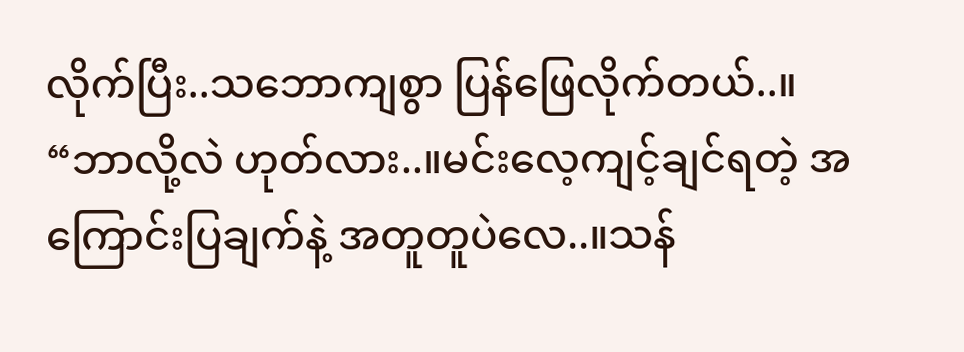လိုက်ပြီး..သဘောကျစွာ ပြန်ဖြေလိုက်တယ်..။
“ဘာလို့လဲ ဟုတ်လား..။မင်းလေ့ကျင့်ချင်ရတဲ့ အကြောင်းပြချက်နဲ့ အတူတူပဲလေ..။သန်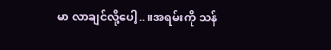မာ လာချင်လို့ပေါ့..။အရမ်းကို သန်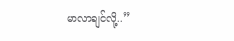မာလာချင်လို့..”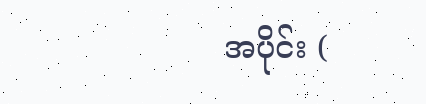အပိုင်း (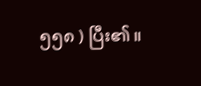၅၅၈ ) ပြီး၏။